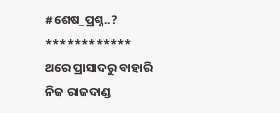#ଶେଷ_ପ୍ରଶ୍ନ..?
************
ଥରେ ପ୍ରାସାଦରୁ ବାହାରି
ନିଜ ରାଜଦାଣ୍ଡ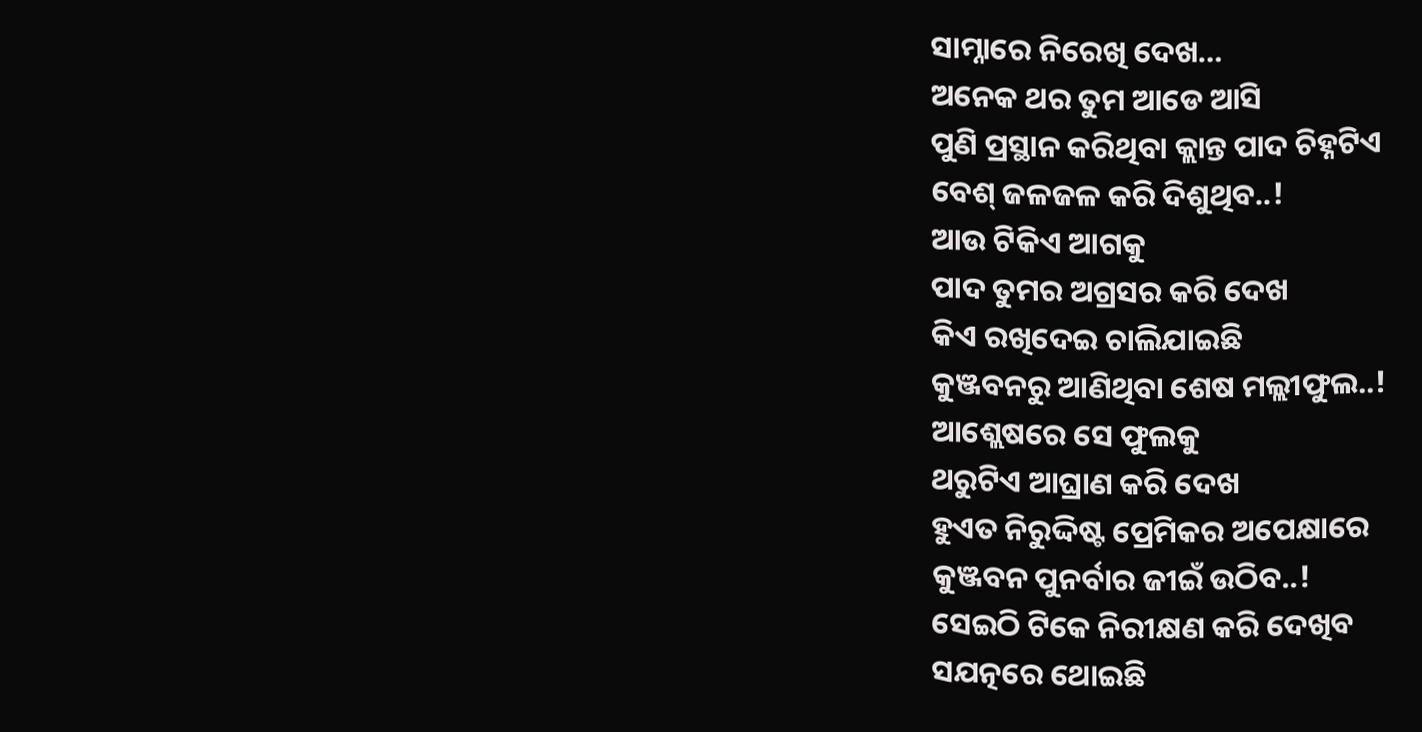ସାମ୍ନାରେ ନିରେଖି ଦେଖ…
ଅନେକ ଥର ତୁମ ଆଡେ ଆସି
ପୁଣି ପ୍ରସ୍ଥାନ କରିଥିବା କ୍ଲାନ୍ତ ପାଦ ଚିହ୍ନଟିଏ
ବେଶ୍ ଜଳଜଳ କରି ଦିଶୁଥିବ..!
ଆଉ ଟିକିଏ ଆଗକୁ
ପାଦ ତୁମର ଅଗ୍ରସର କରି ଦେଖ
କିଏ ରଖିଦେଇ ଚାଲିଯାଇଛି
କୁଞ୍ଜବନରୁ ଆଣିଥିବା ଶେଷ ମଲ୍ଲୀଫୁଲ..!
ଆଶ୍ଲେଷରେ ସେ ଫୁଲକୁ
ଥରୁଟିଏ ଆଘ୍ରାଣ କରି ଦେଖ
ହୁଏତ ନିରୁଦ୍ଦିଷ୍ଟ ପ୍ରେମିକର ଅପେକ୍ଷାରେ
କୁଞ୍ଜବନ ପୁନର୍ବାର ଜୀଇଁ ଉଠିବ..!
ସେଇଠି ଟିକେ ନିରୀକ୍ଷଣ କରି ଦେଖିବ
ସଯତ୍ନରେ ଥୋଇଛି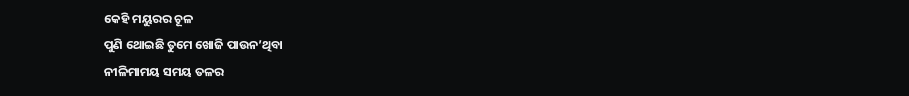କେହି ମୟୁରର ଚୂଳ
ପୁଣି ଥୋଇଛି ତୁମେ ଖୋଜି ପାଉନ’ଥିବା
ନୀଳିମାମୟ ସମୟ ତଳର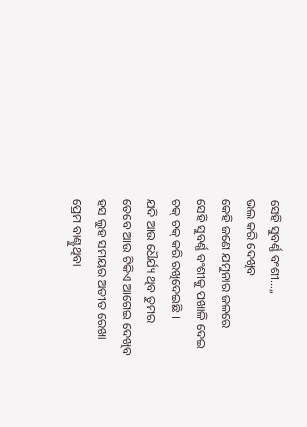ସେହି ସୁବର୍ଣ୍ଣ ବଂଶୀ…,,
ଭଲ କରି ଦେଖିବ
କେହି ଜଣେ ଯମୁନାର ଜଳରେ
ସେହି ସୁବର୍ଣ୍ଣ ବଂଶୀକୁ ପଖାଳି ଦେଇ
ଚକ୍ ଚକ୍ କରି ରଖିଦେଇଛି ।
ଯଦି ଆଉ ଧୈର୍ଯ୍ୟ ଥିବ ତୁମର
ତେବେ ଆଉ ଟିକିଏ ଆଗେଇ ଦେଖିବ
ହସ ଲୁହ ସମୟର ଅତୀତ ରେଖା
ପ୍ରେମ ବାଣ୍ଟୁଥିବା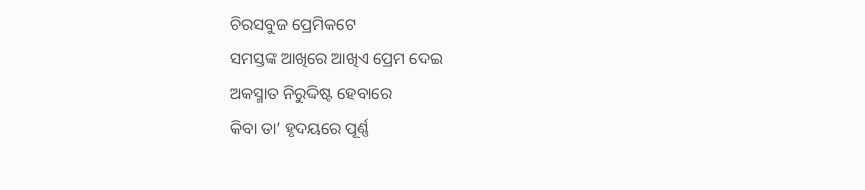ଚିରସବୁଜ ପ୍ରେମିକଟେ
ସମସ୍ତଙ୍କ ଆଖିରେ ଆଖିଏ ପ୍ରେମ ଦେଇ
ଅକସ୍ମାତ ନିରୁଦ୍ଦିଷ୍ଟ ହେବାରେ
କିବା ତା’ ହୃଦୟରେ ପୂର୍ଣ୍ଣ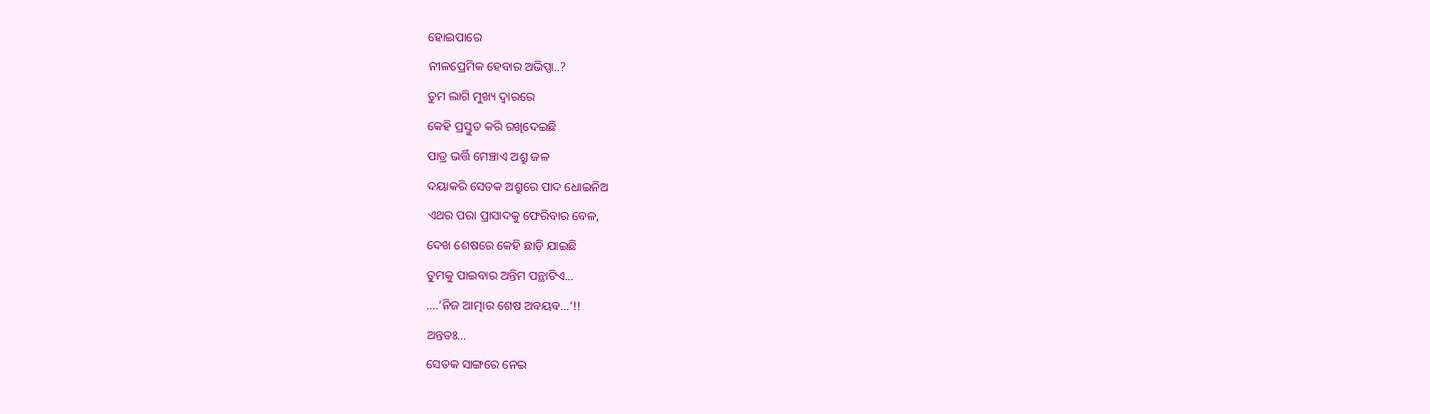ହୋଇପାରେ
ନୀଳପ୍ରେମିକ ହେବାର ଅଭିପ୍ସା..?
ତୁମ ଲାଗି ମୁଖ୍ୟ ଦ୍ୱାରରେ
କେହି ପ୍ରସ୍ତୁତ କରି ରଖିଦେଇଛି
ପାତ୍ର ଭର୍ତ୍ତି ମେଞ୍ଚାଏ ଅଶ୍ରୁ ଜଳ
ଦୟାକରି ସେତକ ଅଶ୍ରୁରେ ପାଦ ଧୋଇନିଅ
ଏଥର ପରା ପ୍ରାସାଦକୁ ଫେରିବାର ବେଳ,
ଦେଖ ଶେଷରେ କେହି ଛାଡ଼ି ଯାଇଛି
ତୁମକୁ ପାଇବାର ଅନ୍ତିମ ପନ୍ଥାଟିଏ…
….’ନିଜ ଆତ୍ମାର ଶେଷ ଅବୟବ…’!!
ଅନ୍ତତଃ…
ସେତକ ସାଙ୍ଗରେ ନେଇ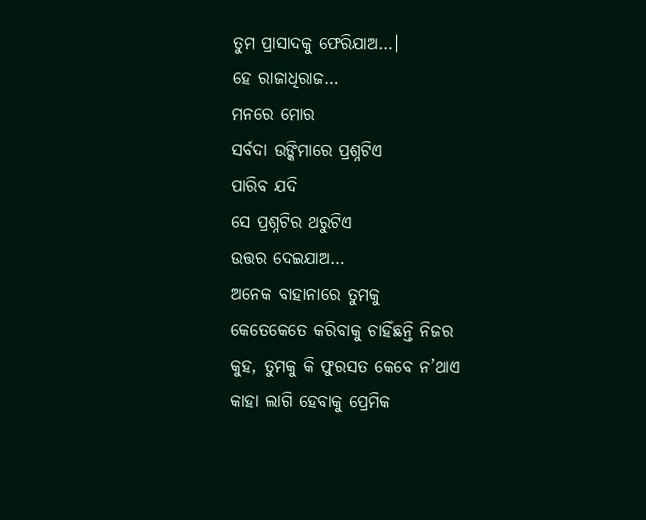ତୁମ ପ୍ରାସାଦକୁ ଫେରିଯାଅ…।
ହେ ରାଜାଧିରାଜ…
ମନରେ ମୋର
ସର୍ବଦା ଉଙ୍କିମାରେ ପ୍ରଶ୍ନଟିଏ
ପାରିବ ଯଦି
ସେ ପ୍ରଶ୍ନଟିର ଥରୁଟିଏ
ଉତ୍ତର ଦେଇଯାଅ…
ଅନେକ ବାହାନାରେ ତୁମକୁ
କେତେକେତେ କରିବାକୁ ଚାହିଁଛନ୍ତି ନିଜର
କୁହ, ତୁମକୁ କି ଫୁରସତ କେବେ ନ’ଥାଏ
କାହା ଲାଗି ହେବାକୁ ପ୍ରେମିକ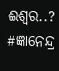ଈଶ୍ବର..?
#ଜ୍ଞାନେନ୍ଦ୍ର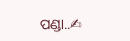ପଣ୍ଡା..✍